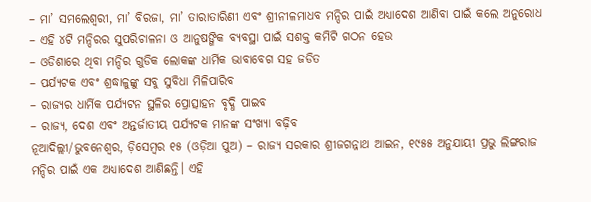– ମା’ ସମଲେଶ୍ୱରୀ, ମା’ ବିରଜା, ମା’ ତାରାତାରିଣୀ ଏବଂ ଶ୍ରୀନୀଳମାଧବ ମନ୍ଦିର ପାଇଁ ଅଧ୍ୟାଦେଶ ଆଣିବା ପାଇଁ କଲେ ଅନୁରୋଧ
– ଏହି ୪ଟି ମନ୍ଦିରର ସୁପରିଚାଳନା ଓ ଆନୁଷଙ୍ଗିକ ବ୍ୟବସ୍ଥା ପାଇଁ ସଶକ୍ତ କମିଟି ଗଠନ ହେଉ
– ଓଡିଶାରେ ଥିବା ମନ୍ଦିର ଗୁଡିକ ଲୋକଙ୍କ ଧାର୍ମିକ ଭାବାବେଗ ସହ ଜଡିତ
– ପର୍ଯ୍ୟଟକ ଏବଂ ଶ୍ରଦ୍ଧାଳୁଙ୍କୁ ସବୁ ସୁବିଧା ମିଳିପାରିବ
– ରାଜ୍ୟର ଧାର୍ମିକ ପର୍ଯ୍ୟଟନ ସ୍ଥଳିର ପ୍ରୋତ୍ସାହନ ବୃଦ୍ଧି ପାଇବ
– ରାଜ୍ୟ, ଦେଶ ଏବଂ ଅନ୍ତର୍ଜାତୀୟ ପର୍ଯ୍ୟଟକ ମାନଙ୍କ ସଂଖ୍ୟା ବଢ଼ିବ
ନୂଆଦିଲ୍ଲୀ/ଭୁବନେଶ୍ୱର, ଡ଼ିସେମ୍ବର ୧୫ (ଓଡ଼ିଆ ପୁଅ) – ରାଜ୍ୟ ସରକାର ଶ୍ରୀଜଗନ୍ନାଥ ଆଇନ, ୧୯୫୫ ଅନୁଯାୟୀ ପ୍ରଭୁ ଲିଙ୍ଗରାଜ ମନ୍ଦିର ପାଇଁ ଏକ ଅଧ୍ୟାଦେଶ ଆଣିଛନ୍ତି। ଏହି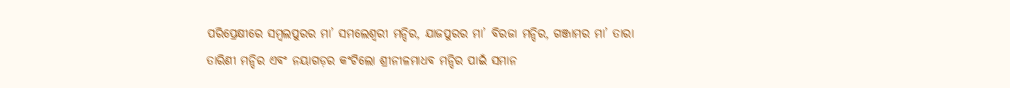ପରିପ୍ରେକ୍ଷୀରେ ସମ୍ବଲପୁରର ମା’ ସମଲେଶ୍ୱରୀ ମନ୍ଦିର, ଯାଜପୁରର ମା’ ବିରଜା ମନ୍ଦିର, ଗଞ୍ଜାମର ମା’ ତାରା ତାରିଣୀ ମନ୍ଦିର ଏବଂ ନୟାଗଡ଼ର କଂଟିଲୋ ଶ୍ରୀନୀଳମାଧବ ମନ୍ଦିର ପାଇଁ ସମାନ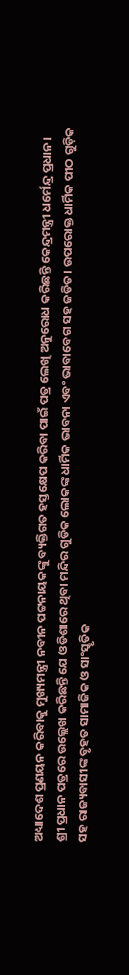ଅଧ୍ୟାଦେଶ ପ୍ରଣୟନ କରିବାକୁ ମୁଖ୍ୟମନ୍ତ୍ରୀ ନବୀନ ପଟ୍ଟନାୟକଙ୍କୁ ବ୍ୟକ୍ତିଗତ ହସ୍ତକ୍ଷେପ କରିବା ପାଇଁ ପତ୍ର ଲେଖି ଅନୁରୋଧ କରିଛନ୍ତି କେନ୍ଦ୍ରମନ୍ତ୍ରୀ ଧର୍ମେନ୍ଦ୍ର ପ୍ରଧାନ।
ଶ୍ରୀ ପ୍ରଧାନ ପତ୍ରରେ ଉଲ୍ଲେଖ କରିଛନ୍ତି ଯେ ଓଡିଶାରେ ଥିବା ମନ୍ଦିର ଗୁଡିକ ଲୋକଙ୍କ ଧାର୍ମିକ ଭାବନା ଏବଂ ଭାବାବେଗ ସହ ଜଡିତ। ଉପରୋକ୍ତ ଧାର୍ମିକ ପୀଠ ଗୁଡ଼ିକ ସହ ରାଜ୍ୟବାସୀଙ୍କ ବୃହତ ସାମାଜିକ ଓ ସାଂସ୍କୃତିକ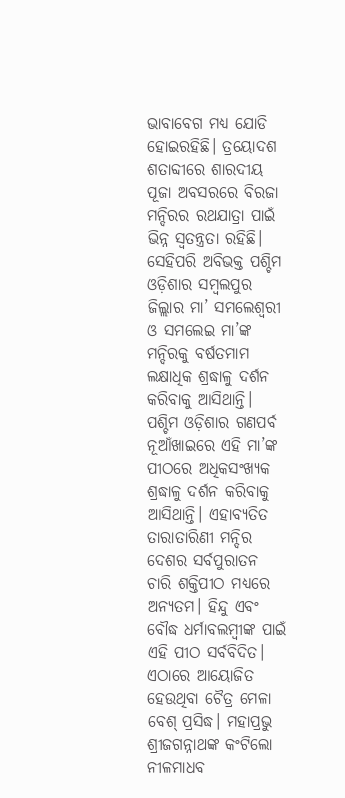ଭାବାବେଗ ମଧ୍ୟ ଯୋଡି ହୋଇରହିଛି। ତ୍ରୟୋଦଶ ଶତାବ୍ଦୀରେ ଶାରଦୀୟ ପୂଜା ଅବସରରେ ବିରଜା ମନ୍ଦିରର ରଥଯାତ୍ରା ପାଇଁ ଭିନ୍ନ ସ୍ୱତନ୍ତ୍ରତା ରହିଛି। ସେହିପରି ଅବିଭକ୍ତ ପଶ୍ଚିମ ଓଡ଼ିଶାର ସମ୍ବଲପୁର ଜିଲ୍ଲାର ମା’ ସମଲେଶ୍ୱରୀ ଓ ସମଲେଇ ମା’ଙ୍କ ମନ୍ଦିରକୁ ବର୍ଷତମାମ ଲକ୍ଷାଧିକ ଶ୍ରଦ୍ଧାଳୁ ଦର୍ଶନ କରିବାକୁ ଆସିଥାନ୍ତି। ପଶ୍ଚିମ ଓଡ଼ିଶାର ଗଣପର୍ବ ନୂଆଁଖାଇରେ ଏହି ମା’ଙ୍କ ପୀଠରେ ଅଧିକସଂଖ୍ୟକ ଶ୍ରଦ୍ଧାଳୁ ଦର୍ଶନ କରିବାକୁ ଆସିଥାନ୍ତି। ଏହାବ୍ୟତିତ ତାରାତାରିଣୀ ମନ୍ଦିର ଦେଶର ସର୍ବପୁରାତନ ଚାରି ଶକ୍ତିପୀଠ ମଧ୍ୟରେ ଅନ୍ୟତମ। ହିନ୍ଦୁ ଏବଂ ବୌଦ୍ଧ ଧର୍ମାବଲମ୍ବୀଙ୍କ ପାଇଁ ଏହି ପୀଠ ସର୍ବବିଦିତ। ଏଠାରେ ଆୟୋଜିତ ହେଉଥିବା ଚୈତ୍ର ମେଳା ବେଶ୍ ପ୍ରସିଦ୍ଧ। ମହାପ୍ରଭୁ ଶ୍ରୀଜଗନ୍ନାଥଙ୍କ କଂଟିଲୋ ନୀଳମାଧବ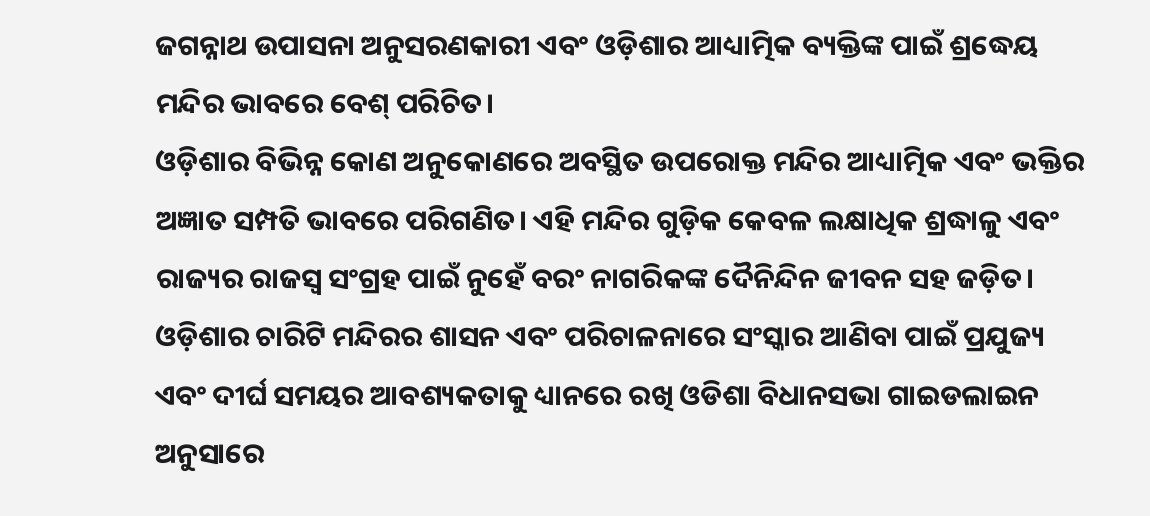ଜଗନ୍ନାଥ ଉପାସନା ଅନୁସରଣକାରୀ ଏବଂ ଓଡ଼ିଶାର ଆଧ୍ୟାତ୍ମିକ ବ୍ୟକ୍ତିଙ୍କ ପାଇଁ ଶ୍ରଦ୍ଧେୟ ମନ୍ଦିର ଭାବରେ ବେଶ୍ ପରିଚିତ।
ଓଡ଼ିଶାର ବିଭିନ୍ନ କୋଣ ଅନୁକୋଣରେ ଅବସ୍ଥିତ ଉପରୋକ୍ତ ମନ୍ଦିର ଆଧ୍ୟାତ୍ମିକ ଏବଂ ଭକ୍ତିର ଅଜ୍ଞାତ ସମ୍ପତି ଭାବରେ ପରିଗଣିତ। ଏହି ମନ୍ଦିର ଗୁଡ଼ିକ କେବଳ ଲକ୍ଷାଧିକ ଶ୍ରଦ୍ଧାଳୁ ଏବଂ ରାଜ୍ୟର ରାଜସ୍ୱ ସଂଗ୍ରହ ପାଇଁ ନୁହେଁ ବରଂ ନାଗରିକଙ୍କ ଦୈନିନ୍ଦିନ ଜୀବନ ସହ ଜଡ଼ିତ। ଓଡ଼ିଶାର ଚାରିଟି ମନ୍ଦିରର ଶାସନ ଏବଂ ପରିଚାଳନାରେ ସଂସ୍କାର ଆଣିବା ପାଇଁ ପ୍ରଯୁଜ୍ୟ ଏବଂ ଦୀର୍ଘ ସମୟର ଆବଶ୍ୟକତାକୁ ଧ୍ୟାନରେ ରଖି ଓଡିଶା ବିଧାନସଭା ଗାଇଡଲାଇନ ଅନୁସାରେ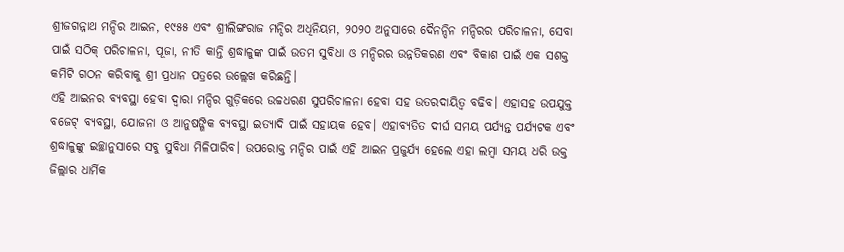ଶ୍ରୀଜଗନ୍ନାଥ ମନ୍ଦିର ଆଇନ, ୧୯୫୫ ଏବଂ ଶ୍ରୀଲିଙ୍ଗରାଜ ମନ୍ଦିର ଅଧିନିୟମ, ୨୦୨୦ ଅନୁସାରେ ଦୈନନ୍ଦିନ ମନ୍ଦିରର ପରିଚାଳନା, ସେବା ପାଇଁ ସଠିକ୍ ପରିଚାଳନା, ପୂଜା, ନୀତି କାନ୍ତି ଶ୍ରଦ୍ଧାଳୁଙ୍କ ପାଇଁ ଉତମ ସୁବିଧା ଓ ମନ୍ଦିରର ଉନ୍ନତିକରଣ ଏବଂ ବିକାଶ ପାଇଁ ଏକ ସଶକ୍ତ କମିଟି ଗଠନ କରିବାକୁ ଶ୍ରୀ ପ୍ରଧାନ ପତ୍ରରେ ଉଲ୍ଲେଖ କରିଛନ୍ତି।
ଏହି ଆଇନର ବ୍ୟବସ୍ଥା ହେବା ଦ୍ୱାରା ମନ୍ଦିର ଗୁଡ଼ିକରେ ଉଚ୍ଚଧରଣ ସୁପରିଚାଳନା ହେବା ସହ ଉତରଦାୟିତ୍ୱ ବଢିବ। ଏହାସହ ଉପଯୁକ୍ତ ବଜେଟ୍ ବ୍ୟବସ୍ଥା, ଯୋଜନା ଓ ଆନୁଷଙ୍ଗିକ ବ୍ୟବସ୍ଥା ଇତ୍ୟାଦି ପାଇଁ ସହାୟକ ହେବ। ଏହାବ୍ୟତିତ ଦୀର୍ଘ ସମୟ ପର୍ଯ୍ୟନ୍ତ ପର୍ଯ୍ୟଟକ ଏବଂ ଶ୍ରଦ୍ଧାଳୁଙ୍କୁ ଇଚ୍ଛାନୁସାରେ ସବୁ ସୁବିଧା ମିଳିପାରିବ। ଉପରୋକ୍ତ ମନ୍ଦିର ପାଇଁ ଏହି ଆଇନ ପ୍ରଜୁର୍ଯ୍ୟ ହେଲେ ଏହା ଲମ୍ବା ସମୟ ଧରି ଉକ୍ତ ଜିଲ୍ଲାର ଧାର୍ମିକ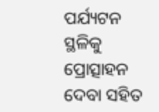ପର୍ଯ୍ୟଟନ ସ୍ଥଳିକୁ ପ୍ରୋତ୍ସାହନ ଦେବା ସହିତ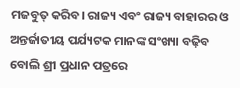ମଜବୁତ୍ କରିବ। ରାଜ୍ୟ ଏବଂ ରାଜ୍ୟ ବାହାରର ଓ ଅନ୍ତର୍ଜାତୀୟ ପର୍ଯ୍ୟଟକ ମାନଙ୍କ ସଂଖ୍ୟା ବଢ଼ିବ ବୋଲି ଶ୍ରୀ ପ୍ରଧାନ ପତ୍ରରେ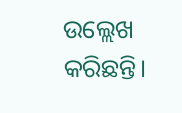ଉଲ୍ଲେଖ କରିଛନ୍ତି।